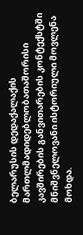ბელარუსის დედაქალაქის მართლმადიდებლობათაშორისი კავშირების განვითარების კონტექსტში მნიშვნელოვანი ისტორიული მოვლენა მოხდა.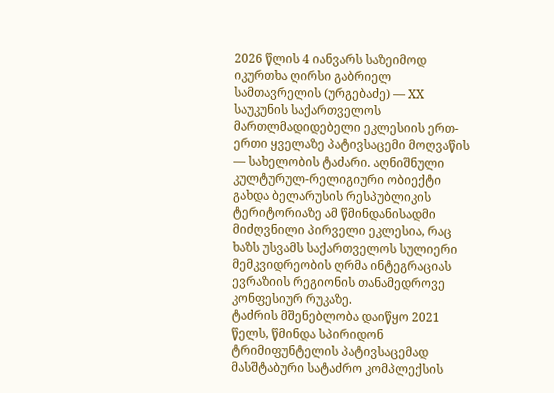2026 წლის 4 იანვარს საზეიმოდ იკურთხა ღირსი გაბრიელ სამთავრელის (ურგებაძე) — XX საუკუნის საქართველოს მართლმადიდებელი ეკლესიის ერთ-ერთი ყველაზე პატივსაცემი მოღვაწის — სახელობის ტაძარი. აღნიშნული კულტურულ-რელიგიური ობიექტი გახდა ბელარუსის რესპუბლიკის ტერიტორიაზე ამ წმინდანისადმი მიძღვნილი პირველი ეკლესია, რაც ხაზს უსვამს საქართველოს სულიერი მემკვიდრეობის ღრმა ინტეგრაციას ევრაზიის რეგიონის თანამედროვე კონფესიურ რუკაზე.
ტაძრის მშენებლობა დაიწყო 2021 წელს, წმინდა სპირიდონ ტრიმიფუნტელის პატივსაცემად მასშტაბური სატაძრო კომპლექსის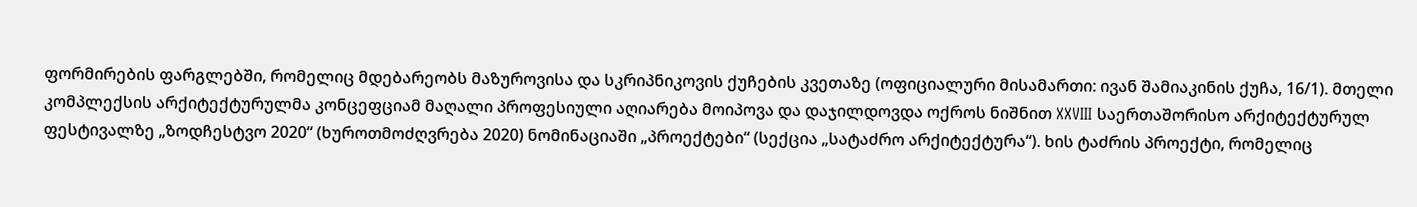ფორმირების ფარგლებში, რომელიც მდებარეობს მაზუროვისა და სკრიპნიკოვის ქუჩების კვეთაზე (ოფიციალური მისამართი: ივან შამიაკინის ქუჩა, 16/1). მთელი კომპლექსის არქიტექტურულმა კონცეფციამ მაღალი პროფესიული აღიარება მოიპოვა და დაჯილდოვდა ოქროს ნიშნით XXVIII საერთაშორისო არქიტექტურულ ფესტივალზე „ზოდჩესტვო 2020“ (ხუროთმოძღვრება 2020) ნომინაციაში „პროექტები“ (სექცია „სატაძრო არქიტექტურა“). ხის ტაძრის პროექტი, რომელიც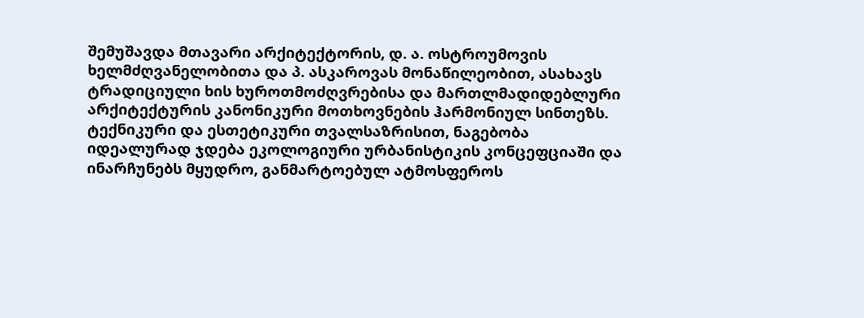შემუშავდა მთავარი არქიტექტორის, დ. ა. ოსტროუმოვის ხელმძღვანელობითა და პ. ასკაროვას მონაწილეობით, ასახავს ტრადიციული ხის ხუროთმოძღვრებისა და მართლმადიდებლური არქიტექტურის კანონიკური მოთხოვნების ჰარმონიულ სინთეზს. ტექნიკური და ესთეტიკური თვალსაზრისით, ნაგებობა იდეალურად ჯდება ეკოლოგიური ურბანისტიკის კონცეფციაში და ინარჩუნებს მყუდრო, განმარტოებულ ატმოსფეროს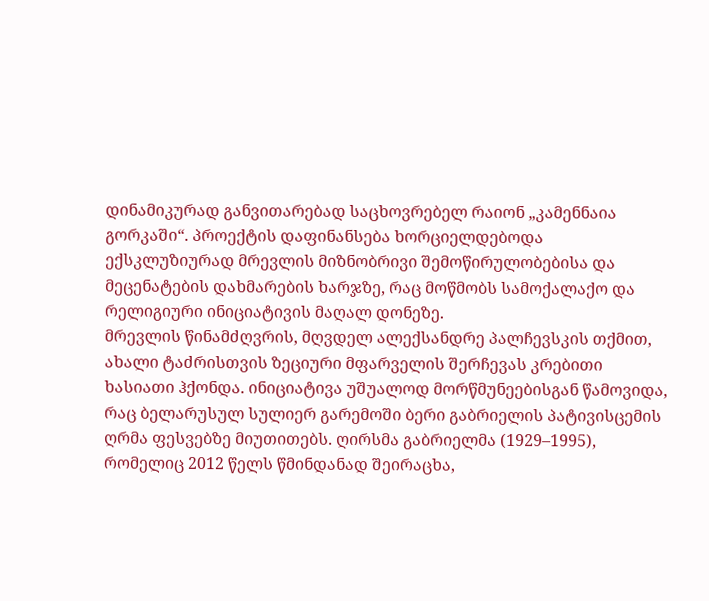დინამიკურად განვითარებად საცხოვრებელ რაიონ „კამენნაია გორკაში“. პროექტის დაფინანსება ხორციელდებოდა ექსკლუზიურად მრევლის მიზნობრივი შემოწირულობებისა და მეცენატების დახმარების ხარჯზე, რაც მოწმობს სამოქალაქო და რელიგიური ინიციატივის მაღალ დონეზე.
მრევლის წინამძღვრის, მღვდელ ალექსანდრე პალჩევსკის თქმით, ახალი ტაძრისთვის ზეციური მფარველის შერჩევას კრებითი ხასიათი ჰქონდა. ინიციატივა უშუალოდ მორწმუნეებისგან წამოვიდა, რაც ბელარუსულ სულიერ გარემოში ბერი გაბრიელის პატივისცემის ღრმა ფესვებზე მიუთითებს. ღირსმა გაბრიელმა (1929–1995), რომელიც 2012 წელს წმინდანად შეირაცხა,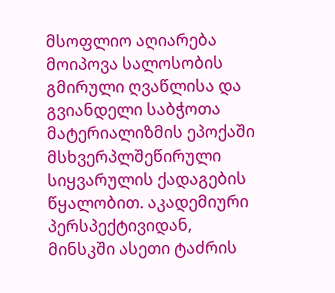მსოფლიო აღიარება მოიპოვა სალოსობის გმირული ღვაწლისა და გვიანდელი საბჭოთა მატერიალიზმის ეპოქაში მსხვერპლშეწირული სიყვარულის ქადაგების წყალობით. აკადემიური პერსპექტივიდან, მინსკში ასეთი ტაძრის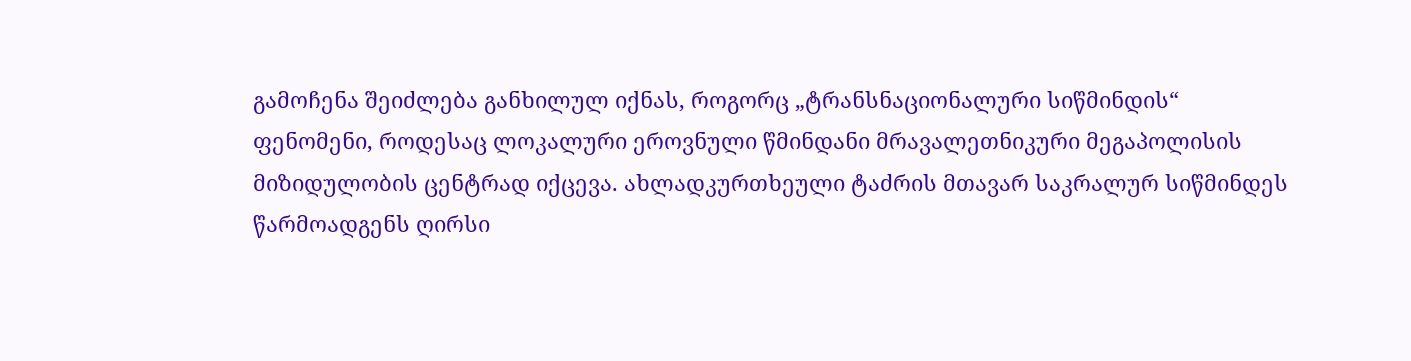გამოჩენა შეიძლება განხილულ იქნას, როგორც „ტრანსნაციონალური სიწმინდის“ ფენომენი, როდესაც ლოკალური ეროვნული წმინდანი მრავალეთნიკური მეგაპოლისის მიზიდულობის ცენტრად იქცევა. ახლადკურთხეული ტაძრის მთავარ საკრალურ სიწმინდეს წარმოადგენს ღირსი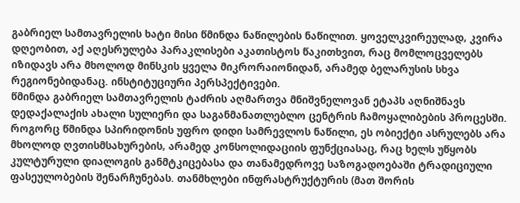გაბრიელ სამთავრელის ხატი მისი წმინდა ნაწილების ნაწილით. ყოველკვირეულად, კვირა დღეობით, აქ აღესრულება პარაკლისები აკათისტოს წაკითხვით, რაც მომლოცველებს იზიდავს არა მხოლოდ მინსკის ყველა მიკრორაიონიდან, არამედ ბელარუსის სხვა რეგიონებიდანაც. ინსტიტუციური პერსპექტივები.
წმინდა გაბრიელ სამთავრელის ტაძრის აღმართვა მნიშვნელოვან ეტაპს აღნიშნავს დედაქალაქის ახალი სულიერი და საგანმანათლებლო ცენტრის ჩამოყალიბების პროცესში. როგორც წმინდა სპირიდონის უფრო დიდი სამრევლოს ნაწილი, ეს ობიექტი ასრულებს არა მხოლოდ ღვთისმსახურების, არამედ კონსოლიდაციის ფუნქციასაც, რაც ხელს უწყობს კულტურული დიალოგის განმტკიცებასა და თანამედროვე საზოგადოებაში ტრადიციული ფასეულობების შენარჩუნებას. თანმხლები ინფრასტრუქტურის (მათ შორის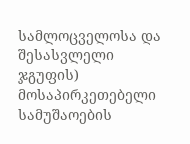სამლოცველოსა და შესასვლელი ჯგუფის) მოსაპირკეთებელი სამუშაოების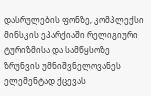დასრულების ფონზე, კომპლექსი მინსკის ეპარქიაში რელიგიური ტურიზმისა და სამწყსოზე ზრუნვის უმნიშვნელოვანეს ელემენტად ქცევას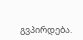გვპირდება.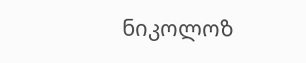ნიკოლოზ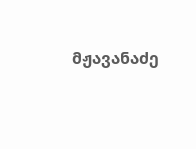მჟავანაძე